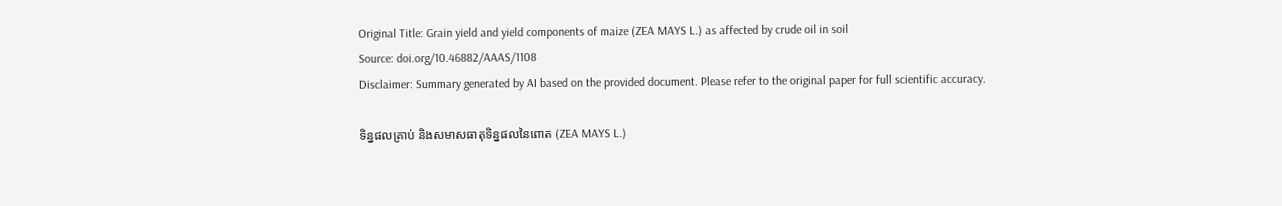Original Title: Grain yield and yield components of maize (ZEA MAYS L.) as affected by crude oil in soil
Source: doi.org/10.46882/AAAS/1108
Disclaimer: Summary generated by AI based on the provided document. Please refer to the original paper for full scientific accuracy.

ទិន្នផលគ្រាប់ និងសមាសធាតុទិន្នផលនៃពោត (ZEA MAYS L.)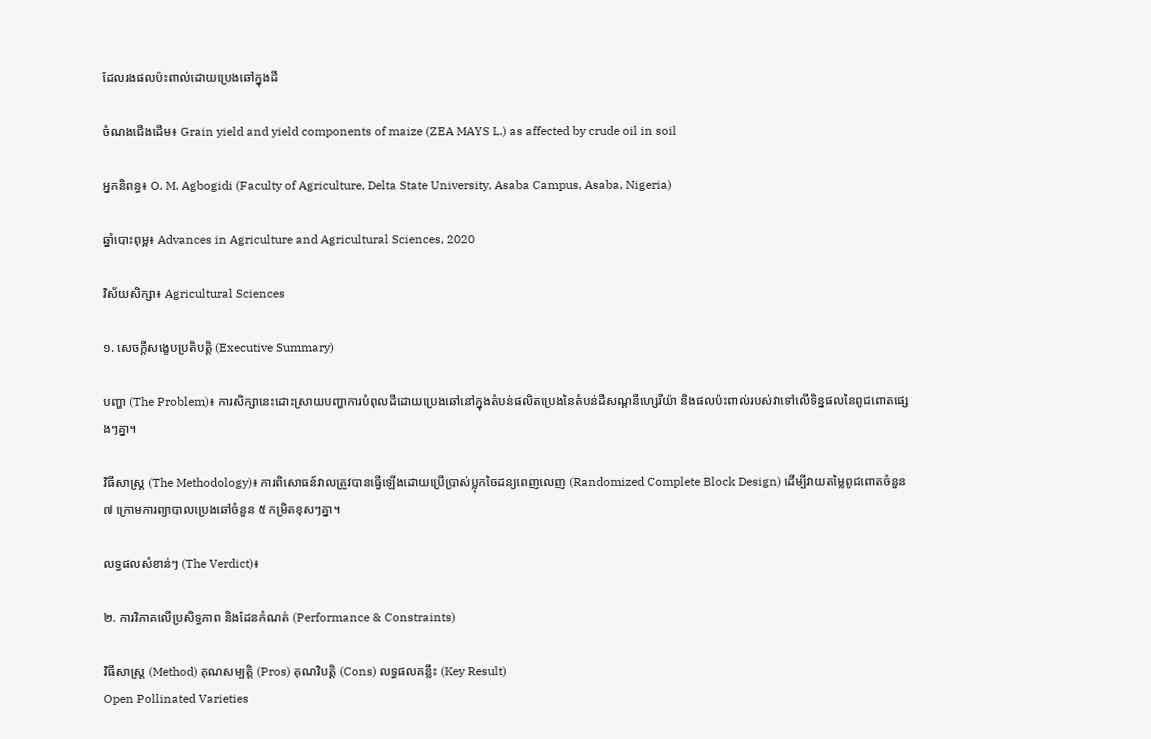ដែលរងផលប៉ះពាល់ដោយប្រេងឆៅក្នុងដី

ចំណងជើងដើម៖ Grain yield and yield components of maize (ZEA MAYS L.) as affected by crude oil in soil

អ្នកនិពន្ធ៖ O. M. Agbogidi (Faculty of Agriculture, Delta State University, Asaba Campus, Asaba, Nigeria)

ឆ្នាំបោះពុម្ព៖ Advances in Agriculture and Agricultural Sciences, 2020

វិស័យសិក្សា៖ Agricultural Sciences

១. សេចក្តីសង្ខេបប្រតិបត្តិ (Executive Summary)

បញ្ហា (The Problem)៖ ការសិក្សានេះដោះស្រាយបញ្ហាការបំពុលដីដោយប្រេងឆៅនៅក្នុងតំបន់ផលិតប្រេងនៃតំបន់ដីសណ្ដនីហ្សេរីយ៉ា និងផលប៉ះពាល់របស់វាទៅលើទិន្នផលនៃពូជពោតផ្សេងៗគ្នា។

វិធីសាស្ត្រ (The Methodology)៖ ការពិសោធន៍វាលត្រូវបានធ្វើឡើងដោយប្រើប្រាស់ប្លុកចៃដន្យពេញលេញ (Randomized Complete Block Design) ដើម្បីវាយតម្លៃពូជពោតចំនួន ៧ ក្រោមការព្យាបាលប្រេងឆៅចំនួន ៥ កម្រិតខុសៗគ្នា។

លទ្ធផលសំខាន់ៗ (The Verdict)៖

២. ការវិភាគលើប្រសិទ្ធភាព និងដែនកំណត់ (Performance & Constraints)

វិធីសាស្ត្រ (Method) គុណសម្បត្តិ (Pros) គុណវិបត្តិ (Cons) លទ្ធផលគន្លឹះ (Key Result)
Open Pollinated Varieties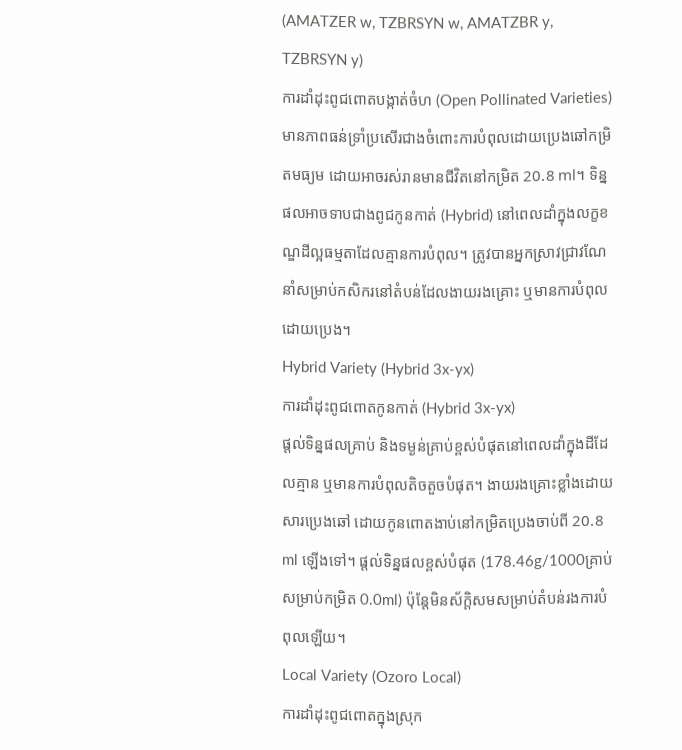(AMATZER w, TZBRSYN w, AMATZBR y, TZBRSYN y)
ការដាំដុះពូជពោតបង្កាត់ចំហ (Open Pollinated Varieties)
មានភាពធន់ទ្រាំប្រសើរជាងចំពោះការបំពុលដោយប្រេងឆៅកម្រិតមធ្យម ដោយអាចរស់រានមានជីវិតនៅកម្រិត 20.8 ml។ ទិន្នផលអាចទាបជាងពូជកូនកាត់ (Hybrid) នៅពេលដាំក្នុងលក្ខខណ្ឌដីល្អធម្មតាដែលគ្មានការបំពុល។ ត្រូវបានអ្នកស្រាវជ្រាវណែនាំសម្រាប់កសិករនៅតំបន់ដែលងាយរងគ្រោះ ឬមានការបំពុលដោយប្រេង។
Hybrid Variety (Hybrid 3x-yx)
ការដាំដុះពូជពោតកូនកាត់ (Hybrid 3x-yx)
ផ្តល់ទិន្នផលគ្រាប់ និងទម្ងន់គ្រាប់ខ្ពស់បំផុតនៅពេលដាំក្នុងដីដែលគ្មាន ឬមានការបំពុលតិចតួចបំផុត។ ងាយរងគ្រោះខ្លាំងដោយសារប្រេងឆៅ ដោយកូនពោតងាប់នៅកម្រិតប្រេងចាប់ពី 20.8 ml ឡើងទៅ។ ផ្តល់ទិន្នផលខ្ពស់បំផុត (178.46g/1000គ្រាប់ សម្រាប់កម្រិត 0.0ml) ប៉ុន្តែមិនស័ក្តិសមសម្រាប់តំបន់រងការបំពុលឡើយ។
Local Variety (Ozoro Local)
ការដាំដុះពូជពោតក្នុងស្រុក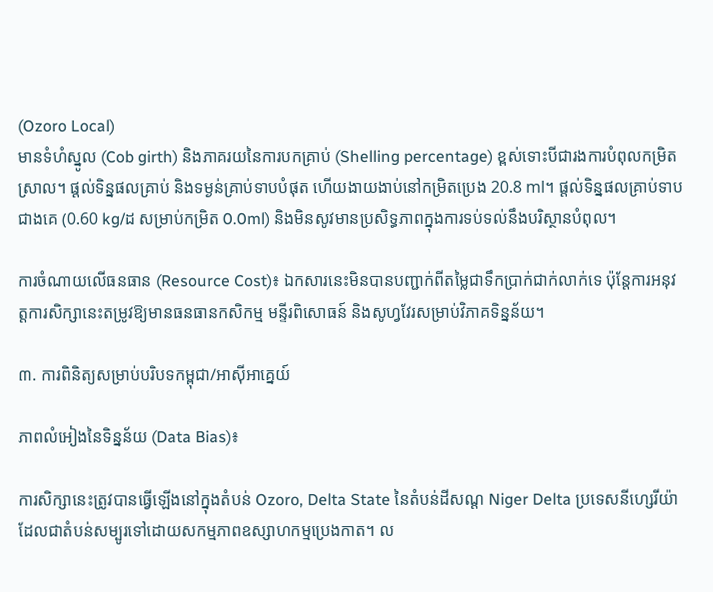(Ozoro Local)
មានទំហំស្នូល (Cob girth) និងភាគរយនៃការបកគ្រាប់ (Shelling percentage) ខ្ពស់ទោះបីជារងការបំពុលកម្រិតស្រាល។ ផ្តល់ទិន្នផលគ្រាប់ និងទម្ងន់គ្រាប់ទាបបំផុត ហើយងាយងាប់នៅកម្រិតប្រេង 20.8 ml។ ផ្តល់ទិន្នផលគ្រាប់ទាបជាងគេ (0.60 kg/ដ សម្រាប់កម្រិត 0.0ml) និងមិនសូវមានប្រសិទ្ធភាពក្នុងការទប់ទល់នឹងបរិស្ថានបំពុល។

ការចំណាយលើធនធាន (Resource Cost)៖ ឯកសារនេះមិនបានបញ្ជាក់ពីតម្លៃជាទឹកប្រាក់ជាក់លាក់ទេ ប៉ុន្តែការអនុវត្តការសិក្សានេះតម្រូវឱ្យមានធនធានកសិកម្ម មន្ទីរពិសោធន៍ និងសូហ្វវែរសម្រាប់វិភាគទិន្នន័យ។

៣. ការពិនិត្យសម្រាប់បរិបទកម្ពុជា/អាស៊ីអាគ្នេយ៍

ភាពលំអៀងនៃទិន្នន័យ (Data Bias)៖

ការសិក្សានេះត្រូវបានធ្វើឡើងនៅក្នុងតំបន់ Ozoro, Delta State នៃតំបន់ដីសណ្ត Niger Delta ប្រទេសនីហ្សេរីយ៉ា ដែលជាតំបន់សម្បូរទៅដោយសកម្មភាពឧស្សាហកម្មប្រេងកាត។ ល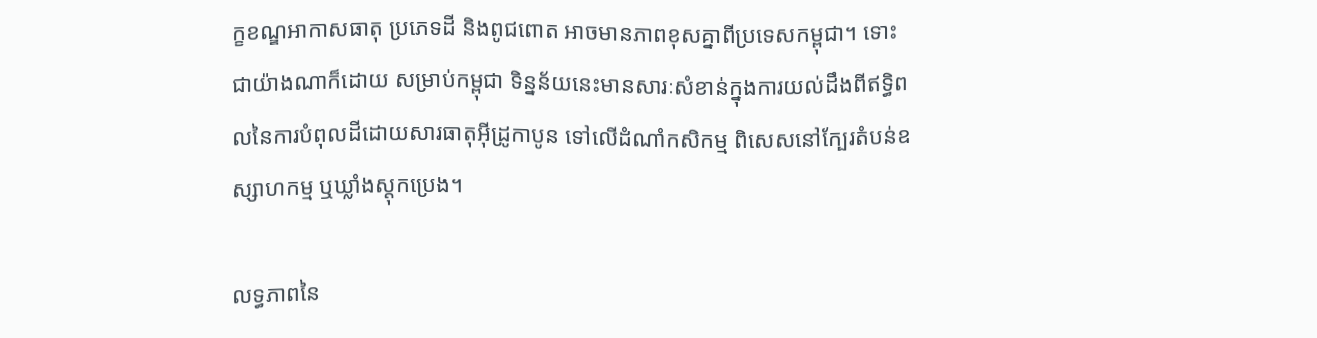ក្ខខណ្ឌអាកាសធាតុ ប្រភេទដី និងពូជពោត អាចមានភាពខុសគ្នាពីប្រទេសកម្ពុជា។ ទោះជាយ៉ាងណាក៏ដោយ សម្រាប់កម្ពុជា ទិន្នន័យនេះមានសារៈសំខាន់ក្នុងការយល់ដឹងពីឥទ្ធិពលនៃការបំពុលដីដោយសារធាតុអ៊ីដ្រូកាបូន ទៅលើដំណាំកសិកម្ម ពិសេសនៅក្បែរតំបន់ឧស្សាហកម្ម ឬឃ្លាំងស្តុកប្រេង។

លទ្ធភាពនៃ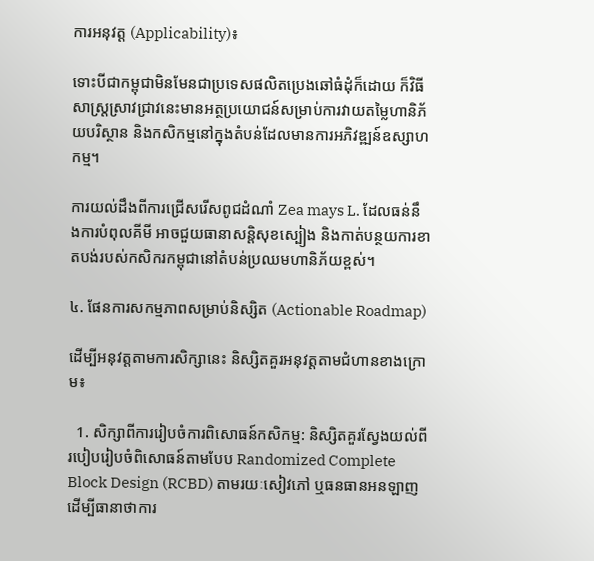ការអនុវត្ត (Applicability)៖

ទោះបីជាកម្ពុជាមិនមែនជាប្រទេសផលិតប្រេងឆៅធំដុំក៏ដោយ ក៏វិធីសាស្រ្តស្រាវជ្រាវនេះមានអត្ថប្រយោជន៍សម្រាប់ការវាយតម្លៃហានិភ័យបរិស្ថាន និងកសិកម្មនៅក្នុងតំបន់ដែលមានការអភិវឌ្ឍន៍ឧស្សាហកម្ម។

ការយល់ដឹងពីការជ្រើសរើសពូជដំណាំ Zea mays L. ដែលធន់នឹងការបំពុលគីមី អាចជួយធានាសន្តិសុខស្បៀង និងកាត់បន្ថយការខាតបង់របស់កសិករកម្ពុជានៅតំបន់ប្រឈមហានិភ័យខ្ពស់។

៤. ផែនការសកម្មភាពសម្រាប់និស្សិត (Actionable Roadmap)

ដើម្បីអនុវត្តតាមការសិក្សានេះ និស្សិតគួរអនុវត្តតាមជំហានខាងក្រោម៖

  1. សិក្សាពីការរៀបចំការពិសោធន៍កសិកម្ម: និស្សិតគួរស្វែងយល់ពីរបៀបរៀបចំពិសោធន៍តាមបែប Randomized Complete Block Design (RCBD) តាមរយៈសៀវភៅ ឬធនធានអនឡាញ ដើម្បីធានាថាការ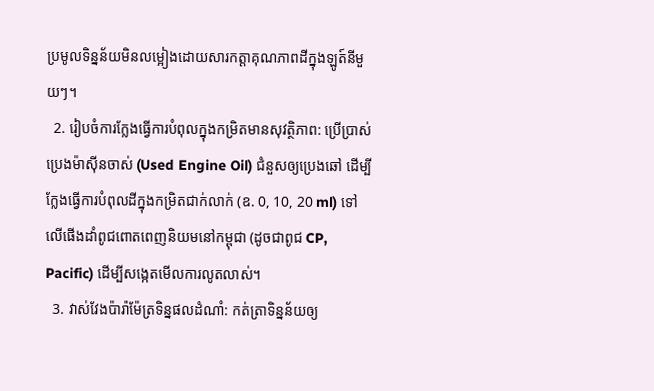ប្រមូលទិន្នន័យមិនលម្អៀងដោយសារកត្តាគុណភាពដីក្នុងឡូត៍នីមួយៗ។
  2. រៀបចំការក្លែងធ្វើការបំពុលក្នុងកម្រិតមានសុវត្ថិភាព: ប្រើប្រាស់ប្រេងម៉ាស៊ីនចាស់ (Used Engine Oil) ជំនួសឲ្យប្រេងឆៅ ដើម្បីក្លែងធ្វើការបំពុលដីក្នុងកម្រិតជាក់លាក់ (ឧ. 0, 10, 20 ml) ទៅលើផើងដាំពូជពោតពេញនិយមនៅកម្ពុជា (ដូចជាពូជ CP, Pacific) ដើម្បីសង្កេតមើលការលូតលាស់។
  3. វាស់វែងប៉ារ៉ាម៉ែត្រទិន្នផលដំណាំ: កត់ត្រាទិន្នន័យឲ្យ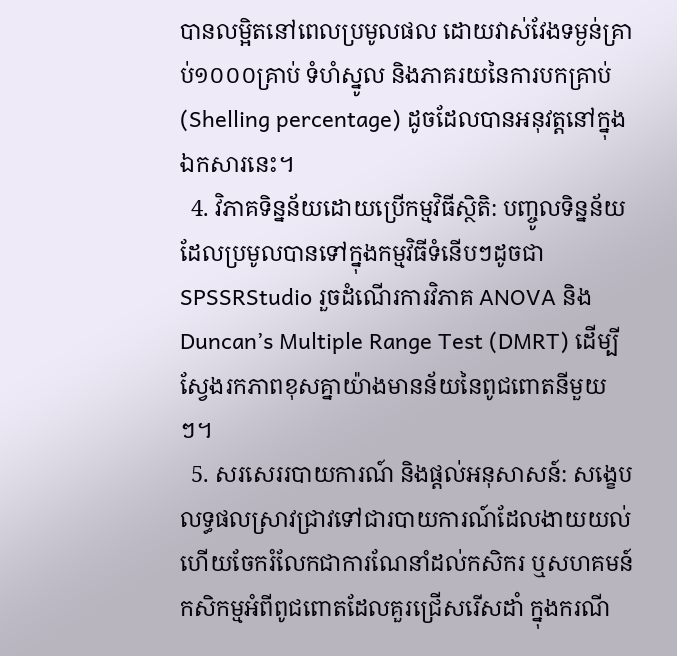បានលម្អិតនៅពេលប្រមូលផល ដោយវាស់វែងទម្ងន់គ្រាប់១០០០គ្រាប់ ទំហំស្នូល និងភាគរយនៃការបកគ្រាប់ (Shelling percentage) ដូចដែលបានអនុវត្តនៅក្នុងឯកសារនេះ។
  4. វិភាគទិន្នន័យដោយប្រើកម្មវិធីស្ថិតិ: បញ្ចូលទិន្នន័យដែលប្រមូលបានទៅក្នុងកម្មវិធីទំនើបៗដូចជា SPSSRStudio រួចដំណើរការវិភាគ ANOVA និង Duncan’s Multiple Range Test (DMRT) ដើម្បីស្វែងរកភាពខុសគ្នាយ៉ាងមានន័យនៃពូជពោតនីមួយៗ។
  5. សរសេររបាយការណ៍ និងផ្តល់អនុសាសន៍: សង្ខេបលទ្ធផលស្រាវជ្រាវទៅជារបាយការណ៍ដែលងាយយល់ ហើយចែករំលែកជាការណែនាំដល់កសិករ ឬសហគមន៍កសិកម្មអំពីពូជពោតដែលគួរជ្រើសរើសដាំ ក្នុងករណី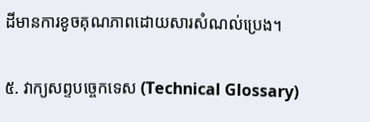ដីមានការខូចគុណភាពដោយសារសំណល់ប្រេង។

៥. វាក្យសព្ទបច្ចេកទេស (Technical Glossary)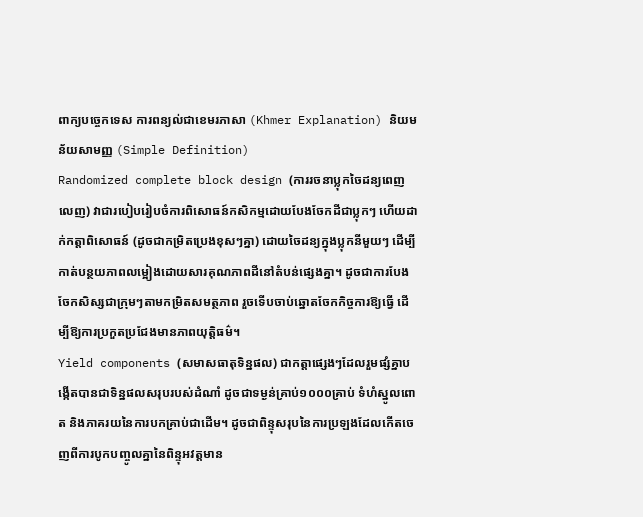ពាក្យបច្ចេកទេស ការពន្យល់ជាខេមរភាសា (Khmer Explanation) និយមន័យសាមញ្ញ (Simple Definition)
Randomized complete block design (ការរចនាប្លុកចៃដន្យពេញលេញ) វាជារបៀបរៀបចំការពិសោធន៍កសិកម្មដោយបែងចែកដីជាប្លុកៗ ហើយដាក់កត្តាពិសោធន៍ (ដូចជាកម្រិតប្រេងខុសៗគ្នា) ដោយចៃដន្យក្នុងប្លុកនីមួយៗ ដើម្បីកាត់បន្ថយភាពលម្អៀងដោយសារគុណភាពដីនៅតំបន់ផ្សេងគ្នា។ ដូចជាការបែងចែកសិស្សជាក្រុមៗតាមកម្រិតសមត្ថភាព រួចទើបចាប់ឆ្នោតចែកកិច្ចការឱ្យធ្វើ ដើម្បីឱ្យការប្រកួតប្រជែងមានភាពយុត្តិធម៌។
Yield components (សមាសធាតុទិន្នផល) ជាកត្តាផ្សេងៗដែលរួមផ្សំគ្នាបង្កើតបានជាទិន្នផលសរុបរបស់ដំណាំ ដូចជាទម្ងន់គ្រាប់១០០០គ្រាប់ ទំហំស្នូលពោត និងភាគរយនៃការបកគ្រាប់ជាដើម។ ដូចជាពិន្ទុសរុបនៃការប្រឡងដែលកើតចេញពីការបូកបញ្ចូលគ្នានៃពិន្ទុអវត្តមាន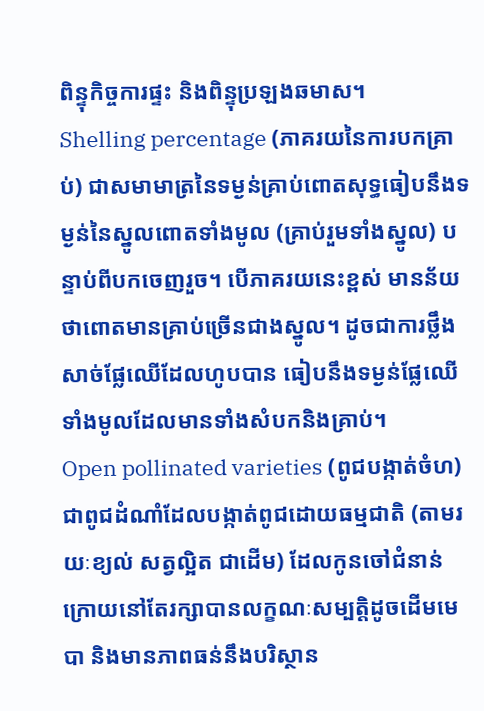ពិន្ទុកិច្ចការផ្ទះ និងពិន្ទុប្រឡងឆមាស។
Shelling percentage (ភាគរយនៃការបកគ្រាប់) ជាសមាមាត្រនៃទម្ងន់គ្រាប់ពោតសុទ្ធធៀបនឹងទម្ងន់នៃស្នូលពោតទាំងមូល (គ្រាប់រួមទាំងស្នូល) បន្ទាប់ពីបកចេញរួច។ បើភាគរយនេះខ្ពស់ មានន័យថាពោតមានគ្រាប់ច្រើនជាងស្នូល។ ដូចជាការថ្លឹងសាច់ផ្លែឈើដែលហូបបាន ធៀបនឹងទម្ងន់ផ្លែឈើទាំងមូលដែលមានទាំងសំបកនិងគ្រាប់។
Open pollinated varieties (ពូជបង្កាត់ចំហ) ជាពូជដំណាំដែលបង្កាត់ពូជដោយធម្មជាតិ (តាមរយៈខ្យល់ សត្វល្អិត ជាដើម) ដែលកូនចៅជំនាន់ក្រោយនៅតែរក្សាបានលក្ខណៈសម្បត្តិដូចដើមមេបា និងមានភាពធន់នឹងបរិស្ថាន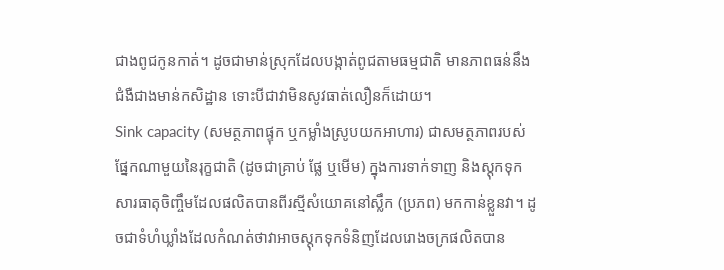ជាងពូជកូនកាត់។ ដូចជាមាន់ស្រុកដែលបង្កាត់ពូជតាមធម្មជាតិ មានភាពធន់នឹងជំងឺជាងមាន់កសិដ្ឋាន ទោះបីជាវាមិនសូវធាត់លឿនក៏ដោយ។
Sink capacity (សមត្ថភាពផ្ទុក ឬកម្លាំងស្រូបយកអាហារ) ជាសមត្ថភាពរបស់ផ្នែកណាមួយនៃរុក្ខជាតិ (ដូចជាគ្រាប់ ផ្លែ ឬមើម) ក្នុងការទាក់ទាញ និងស្តុកទុកសារធាតុចិញ្ចឹមដែលផលិតបានពីរស្មីសំយោគនៅស្លឹក (ប្រភព) មកកាន់ខ្លួនវា។ ដូចជាទំហំឃ្លាំងដែលកំណត់ថាវាអាចស្តុកទុកទំនិញដែលរោងចក្រផលិតបាន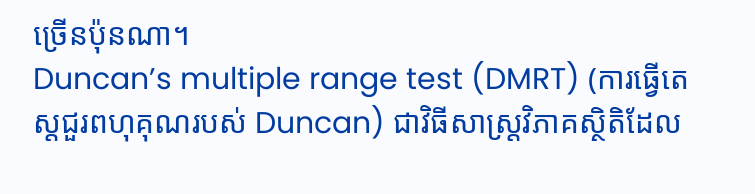ច្រើនប៉ុនណា។
Duncan’s multiple range test (DMRT) (ការធ្វើតេស្តជួរពហុគុណរបស់ Duncan) ជាវិធីសាស្ត្រវិភាគស្ថិតិដែល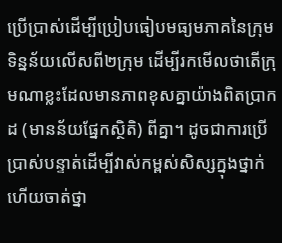ប្រើប្រាស់ដើម្បីប្រៀបធៀបមធ្យមភាគនៃក្រុមទិន្នន័យលើសពី២ក្រុម ដើម្បីរកមើលថាតើក្រុមណាខ្លះដែលមានភាពខុសគ្នាយ៉ាងពិតប្រាកដ (មានន័យផ្នែកស្ថិតិ) ពីគ្នា។ ដូចជាការប្រើប្រាស់បន្ទាត់ដើម្បីវាស់កម្ពស់សិស្សក្នុងថ្នាក់ ហើយចាត់ថ្នា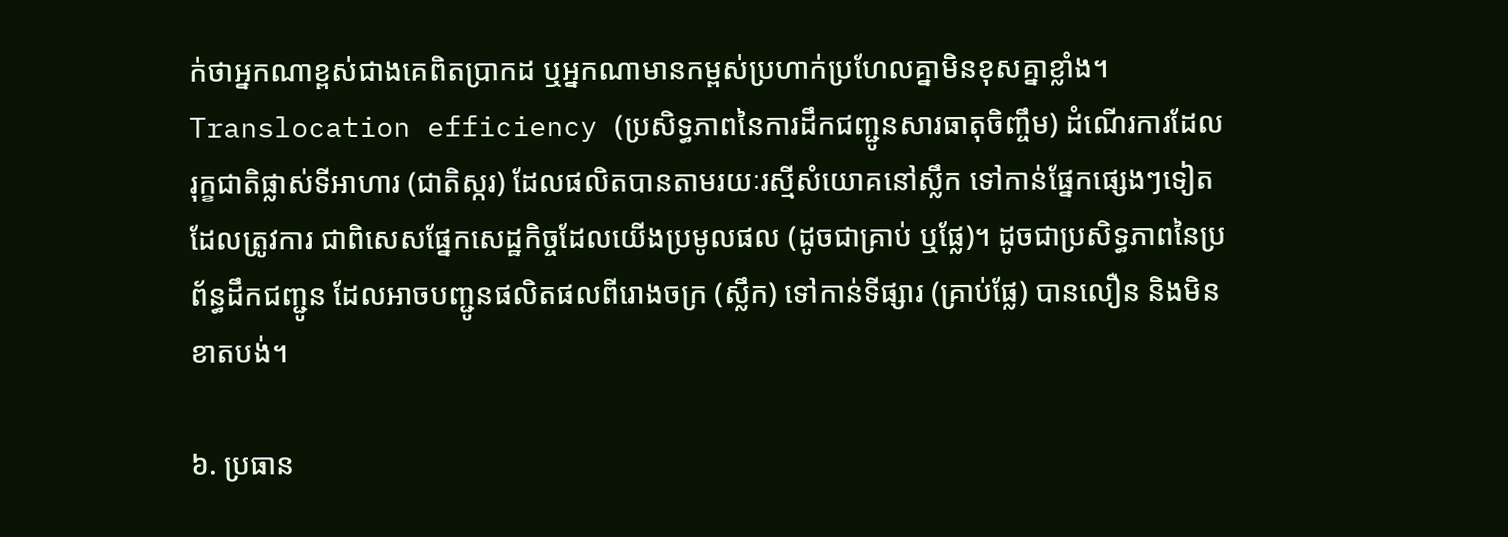ក់ថាអ្នកណាខ្ពស់ជាងគេពិតប្រាកដ ឬអ្នកណាមានកម្ពស់ប្រហាក់ប្រហែលគ្នាមិនខុសគ្នាខ្លាំង។
Translocation efficiency (ប្រសិទ្ធភាពនៃការដឹកជញ្ជូនសារធាតុចិញ្ចឹម) ដំណើរការដែលរុក្ខជាតិផ្លាស់ទីអាហារ (ជាតិស្ករ) ដែលផលិតបានតាមរយៈរស្មីសំយោគនៅស្លឹក ទៅកាន់ផ្នែកផ្សេងៗទៀតដែលត្រូវការ ជាពិសេសផ្នែកសេដ្ឋកិច្ចដែលយើងប្រមូលផល (ដូចជាគ្រាប់ ឬផ្លែ)។ ដូចជាប្រសិទ្ធភាពនៃប្រព័ន្ធដឹកជញ្ជូន ដែលអាចបញ្ជូនផលិតផលពីរោងចក្រ (ស្លឹក) ទៅកាន់ទីផ្សារ (គ្រាប់ផ្លែ) បានលឿន និងមិនខាតបង់។

៦. ប្រធាន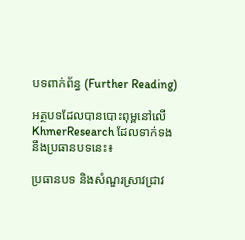បទពាក់ព័ន្ធ (Further Reading)

អត្ថបទដែលបានបោះពុម្ពនៅលើ KhmerResearch ដែលទាក់ទងនឹងប្រធានបទនេះ៖

ប្រធានបទ និងសំណួរស្រាវជ្រាវ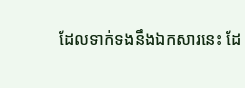ដែលទាក់ទងនឹងឯកសារនេះ ដែ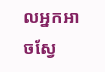លអ្នកអាចស្វែ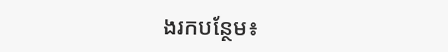ងរកបន្ថែម៖